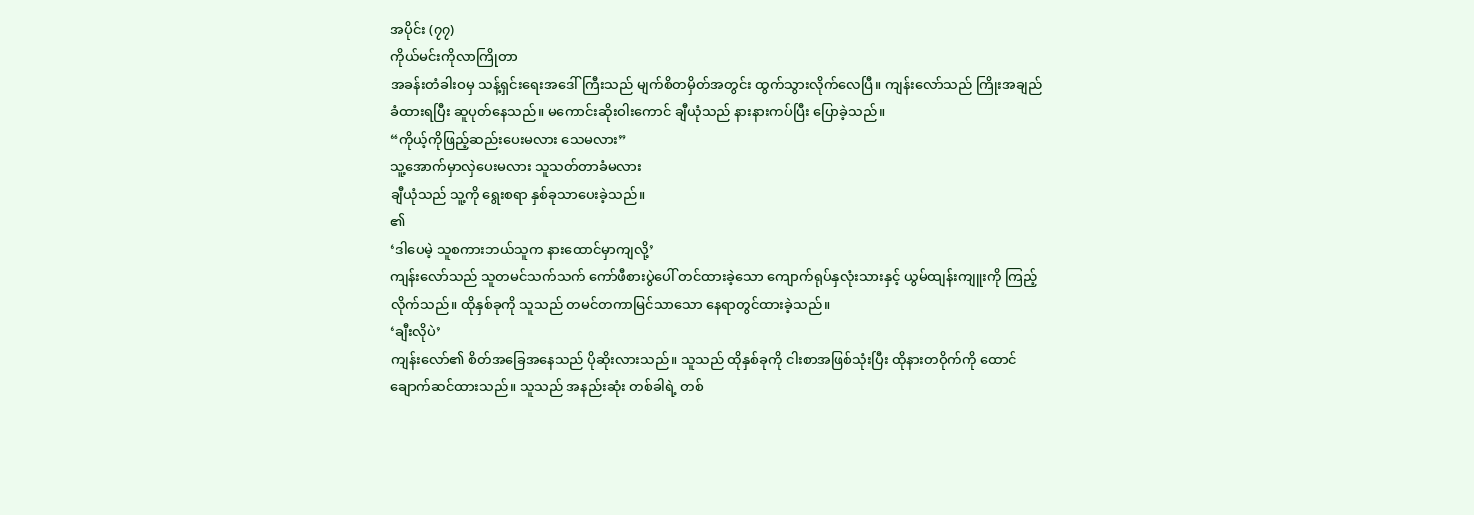အပိုင်း (၇၇)
ကိုယ်မင်းကိုလာကြိုတာ
အခန်းတံခါးဝမှ သန့်ရှင်းရေးအဒေါ်ကြီးသည် မျက်စိတမှိတ်အတွင်း ထွက်သွားလိုက်လေပြီ။ ကျန်းလော်သည် ကြိုးအချည်ခံထားရပြီး ဆူပုတ်နေသည်။ မကောင်းဆိုးဝါးကောင် ချီယုံသည် နားနားကပ်ပြီး ပြောခဲ့သည်။
“ကိုယ့်ကိုဖြည့်ဆည်းပေးမလား သေမလား”
သူ့အောက်မှာလှဲပေးမလား သူသတ်တာခံမလား
ချီယုံသည် သူ့ကို ရွေးစရာ နှစ်ခုသာပေးခဲ့သည်။
၏
‘ဒါပေမဲ့ သူစကားဘယ်သူက နားထောင်မှာကျလို့’
ကျန်းလော်သည် သူတမင်သက်သက် ကော်ဖီစားပွဲပေါ် တင်ထားခဲ့သော ကျောက်ရုပ်နှလုံးသားနှင့် ယွမ်ထျန်းကျူးကို ကြည့်လိုက်သည်။ ထိုနှစ်ခုကို သူသည် တမင်တကာမြင်သာသော နေရာတွင်ထားခဲ့သည်။
‘ချီးလိုပဲ’
ကျန်းလော်၏ စိတ်အခြေအနေသည် ပိုဆိုးလားသည်။ သူသည် ထိုနှစ်ခုကို ငါးစာအဖြစ်သုံးပြီး ထိုနားတဝိုက်ကို ထောင်ချောက်ဆင်ထားသည်။ သူသည် အနည်းဆုံး တစ်ခါရဲ့ တစ်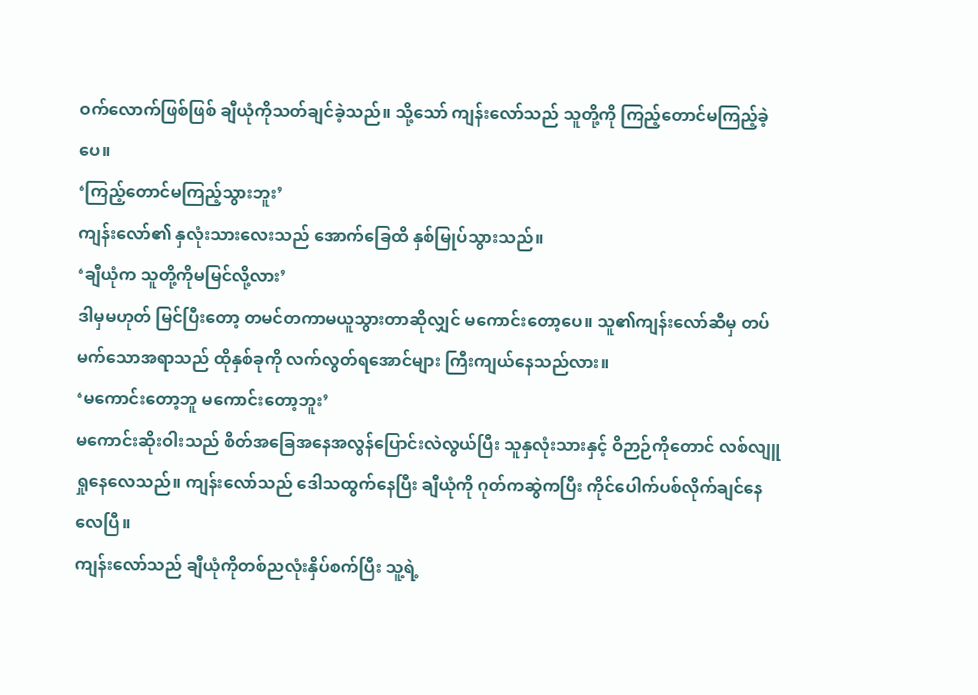ဝက်လောက်ဖြစ်ဖြစ် ချီယုံကိုသတ်ချင်ခဲ့သည်။ သို့သော် ကျန်းလော်သည် သူတို့ကို ကြည့်တောင်မကြည့်ခဲ့ပေ။
‘ကြည့်တောင်မကြည့်သွားဘူး’
ကျန်းလော်၏ နှလုံးသားလေးသည် အောက်ခြေထိ နှစ်မြုပ်သွားသည်။
‘ချီယုံက သူတို့ကိုမမြင်လို့လား’
ဒါမှမဟုတ် မြင်ပြီးတော့ တမင်တကာမယူသွားတာဆိုလျှင် မကောင်းတော့ပေ။ သူ၏ကျန်းလော်ဆီမှ တပ်မက်သောအရာသည် ထိုနှစ်ခုကို လက်လွတ်ရအောင်များ ကြီးကျယ်နေသည်လား။
‘မကောင်းတော့ဘူ မကောင်းတော့ဘူး’
မကောင်းဆိုးဝါးသည် စိတ်အခြေအနေအလွန်ပြောင်းလဲလွယ်ပြီး သူနှလုံးသားနှင့် ဝိဉာဉ်ကိုတောင် လစ်လျူရှုနေလေသည်။ ကျန်းလော်သည် ဒေါသထွက်နေပြီး ချီယုံကို ဂုတ်ကဆွဲကပြီး ကိုင်ပေါက်ပစ်လိုက်ချင်နေလေပြီ။
ကျန်းလော်သည် ချီယုံကိုတစ်ညလုံးနှိပ်စက်ပြီး သူ့ရဲ့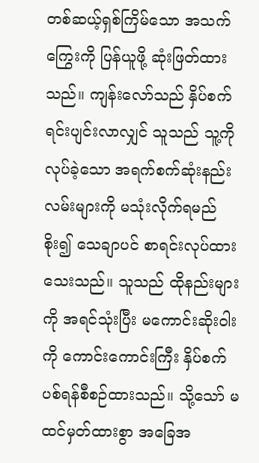တစ်ဆယ့်ရှစ်ကြိမ်သော အသက်ကြွေးကို ပြန်ယူဖို့ ဆုံးဖြတ်ထားသည်။ ကျန်းလော်သည် နှိပ်စက်ရင်းပျင်းလာလျှင် သူသည် သူ့ကိုလုပ်ခဲ့သော အရက်စက်ဆုံးနည်းလမ်းများကို မသုံးလိုက်ရမည် စိုး၍ သေချာပင် စာရင်းလုပ်ထားသေးသည်။ သူသည် ထိုနည်းများကို အရင်သုံးပြီး မကောင်းဆိုးဝါးကို ကောင်းကောင်းကြီး နှိပ်စက်ပစ်ရန်စီစဉ်ထားသည်။ သို့သော် မထင်မှတ်ထားစွာ အခြေအ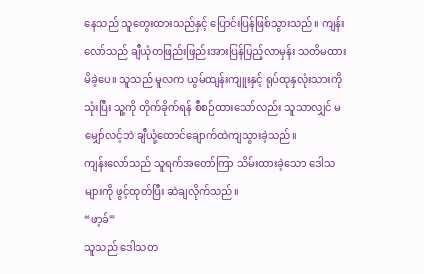နေသည် သူတွေးထားသည်နှင့် ပြောင်းပြန်ဖြစ်သွားသည်။ ကျန်းလော်သည် ချီယုံတဖြည်းဖြည်းအားပြန်ပြည့်လာမှန်း သတိမထားမိခဲ့ပေ။ သူသည် မူလက ယွမ်ထျန်းကျူးနှင့် ရုပ်ထုနှလုံးသားကို သုံးပြီး သူ့ကို တိုက်ခိုက်ရန် စီစဉ်ထားသော်လည်း သူသာလျှင် မမျှော်လင့်ဘဲ ချီယုံ့ထောင်ချောက်ထဲကျသွားခဲ့သည်။
ကျန်းလော်သည် သူရက်အတော်ကြာ သိမ်းထားခဲ့သော ဒေါသများကို ဖွင့်ထုတ်ပြီး ဆဲချလိုက်သည်။
“ဖာ့ခ်”
သူသည် ဒေါသတ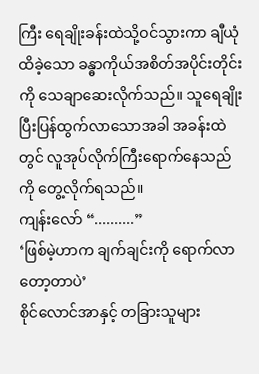ကြီး ရေချိုးခန်းထဲသို့ဝင်သွားကာ ချီယုံထိခဲ့သော ခန္ဓာကိုယ်အစိတ်အပိုင်းတိုင်းကို သေချာဆေးလိုက်သည်။ သူရေချိုးပြီးပြန်ထွက်လာသောအခါ အခန်းထဲတွင် လူအုပ်လိုက်ကြီးရောက်နေသည်ကို တွေ့လိုက်ရသည်။
ကျန်းလော် “..........”
‘ဖြစ်မဲ့ဟာက ချက်ချင်းကို ရောက်လာတော့တာပဲ’
စိုင်လောင်အာနှင့် တခြားသူများ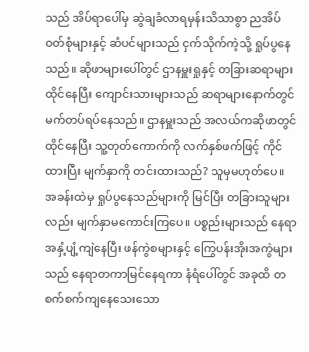သည် အိပ်ရာပေါ်မှ ဆွဲချခံလာရမှန်းသိသာစွာ ညအိပ်ဝတ်စုံများနှင့် ဆံပင်များသည် ငှက်သိုက်ကဲ့သို့ ရှုပ်ပွနေသည်။ ဆိုဖာများပေါ်တွင် ဌာနမှူးရှုနှင့် တခြားဆရာများထိုင်နေပြီး ကျောင်းသားများသည် ဆရာများနောက်တွင် မက်တပ်ရပ်နေသည်။ ဌာနမှူးသည် အလယ်ကဆိုဖာတွင်ထိုင်နေပြီး သူ့တုတ်ကောက်ကို လက်နှစ်ဖက်ဖြင့် ကိုင်ထားပြီး မျက်နှာကို တင်းထားသည်? သူမှမဟုတ်ပေ။ အခန်းထဲမှ ရှုပ်ပွနေသည်များကို မြင်ပြီး တခြားသူများလည်း မျက်နှာမကောင်းကြပေ။ ပစ္စည်းများသည် နေရာအနှံ့ပျံ့ကျဲနေပြီး ဖန်ကွဲစများနှင့် ကြွေပန်းအိုးအကွဲများသည် နေရာတကာမြင်နေရကာ နံရံပေါ်တွင် အခုထိ တစက်စက်ကျနေသေးသော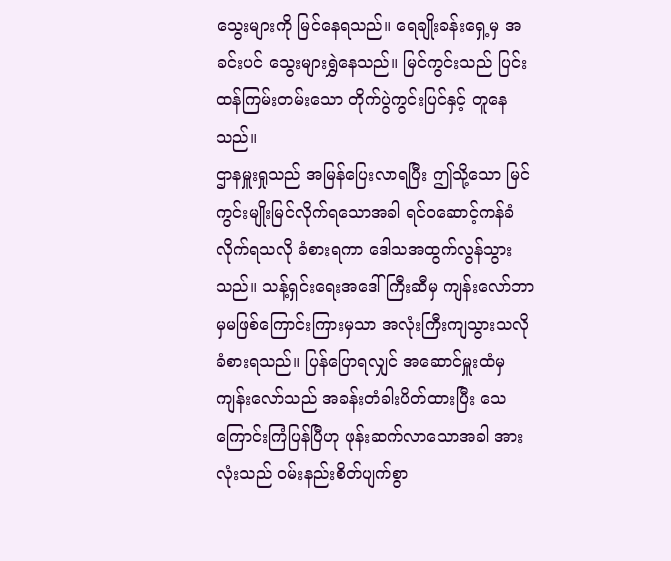သွေးများကို မြင်နေရသည်။ ရေချိုးခန်းရှေ့မှ အခင်းပင် သွေးများရွှဲနေသည်။ မြင်ကွင်းသည် ပြင်းထန်ကြမ်းတမ်းသော တိုက်ပွဲကွင်းပြင်နှင့် တူနေသည်။
ဌာနမှူးရှုသည် အမြန်ပြေးလာရပြီး ဤသို့သော မြင်ကွင်းမျိုးမြင်လိုက်ရသောအခါ ရင်ဝဆောင့်ကန်ခံလိုက်ရသလို ခံစားရကာ ဒေါသအထွက်လွန်သွားသည်။ သန့်ရှင်းရေးအဒေါ်ကြီးဆီမှ ကျန်းလော်ဘာမှမဖြစ်ကြောင်းကြားမှသာ အလုံးကြီးကျသွားသလိုခံစားရသည်။ ပြန်ပြောရလျှင် အဆောင်မှူးထံမှ ကျန်းလော်သည် အခန်းတံခါးပိတ်ထားပြီး သေကြောင်းကြံပြန်ပြီဟု ဖုန်းဆက်လာသောအခါ အားလုံးသည် ဝမ်းနည်းစိတ်ပျက်စွာ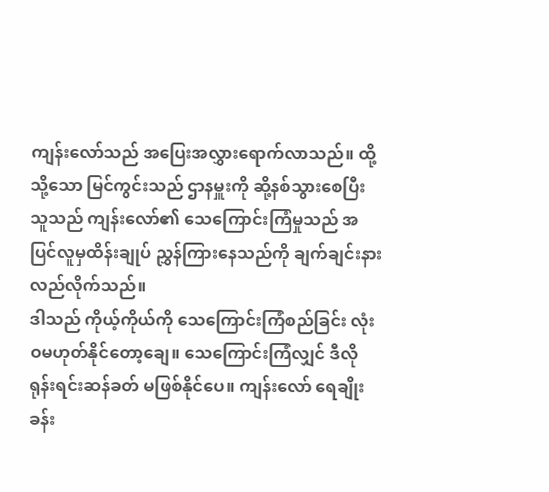ကျန်းလော်သည် အပြေးအလွှားရောက်လာသည်။ ထို့သို့သော မြင်ကွင်းသည် ဌာနမှူးကို ဆို့နစ်သွားစေပြီး သူသည် ကျန်းလော်၏ သေကြောင်းကြံမှုသည် အပြင်လူမှထိန်းချုပ် ညွှန်ကြားနေသည်ကို ချက်ချင်းနားလည်လိုက်သည်။
ဒါသည် ကိုယ့်ကိုယ်ကို သေကြောင်းကြံစည်ခြင်း လုံးဝမဟုတ်နိုင်တော့ချေ။ သေကြောင်းကြံလျှင် ဒီလို ရုန်းရင်းဆန်ခတ် မဖြစ်နိုင်ပေ။ ကျန်းလော် ရေချိုးခန်း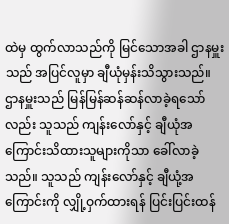ထဲမှ ထွက်လာသည်ကို မြင်သောအခါ ဌာနမှူးသည် အပြင်လူမှာ ချီယုံမှန်းသိသွားသည်။
ဌာနမှူးသည် မြန်မြန်ဆန်ဆန်လာခဲ့ရသော်လည်း သူသည် ကျန်းလော်နှင့် ချီယုံအကြောင်းသိထားသူများကိုသာ ခေါ်လာခဲ့သည်။ သူသည် ကျန်းလော်နှင့် ချီယုံ့အကြောင်းကို လျှို့ဝှက်ထားရန် ပြင်းပြင်းထန်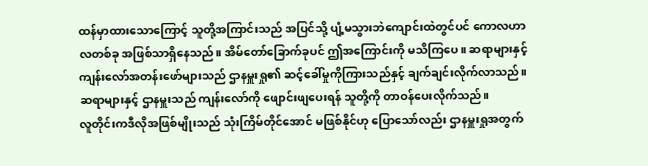ထန်မှာထားသောကြောင့် သူတို့အကြာင်းသည် အပြင်သို့ ပျံ့မသွားဘဲကျောင်းထဲတွင်ပင် ကောလဟာလတစ်ခု အဖြစ်သာရှိနေသည်။ အိမ်တော်ခြောက်ခုပင် ဤအကြောင်းကို မသိကြပေ။ ဆရာများနှင့် ကျန်းလော်အတန်းဖော်များသည် ဌာနမှူးရှု၏ ဆင့်ခေါ်မှုကိုကြားသည်နှင့် ချက်ချင်းလိုက်လာသည်။ ဆရာများနှင့် ဌာနမှူးသည် ကျန်းလော်ကို ဖျောင်းဖျပေးရန် သူတို့ကို တာဝန်ပေးလိုက်သည်။
လူတိုင်းကဒီလိုအဖြစ်မျိုးသည် သုံးကြိမ်တိုင်အောင် မဖြစ်နိုင်ဟု ပြောသော်လည်း ဌာနမှူးရှုအတွက်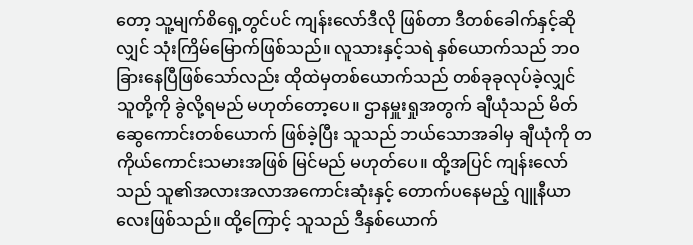တော့ သူ့မျက်စိရှေ့တွင်ပင် ကျန်းလော်ဒီလို ဖြစ်တာ ဒီတစ်ခေါက်နှင့်ဆိုလျှင် သုံးကြိမ်မြောက်ဖြစ်သည်။ လူသားနှင့်သရဲ နှစ်ယောက်သည် ဘဝခြားနေပြီဖြစ်သော်လည်း ထိုထဲမှတစ်ယောက်သည် တစ်ခုခုလုပ်ခဲ့လျှင် သူတို့ကို ခွဲလို့ရမည် မဟုတ်တော့ပေ။ ဌာနမှူးရှုအတွက် ချီယုံသည် မိတ်ဆွေကောင်းတစ်ယောက် ဖြစ်ခဲ့ပြီး သူသည် ဘယ်သောအခါမှ ချီယုံကို တကိုယ်ကောင်းသမားအဖြစ် မြင်မည် မဟုတ်ပေ။ ထို့အပြင် ကျန်းလော်သည် သူ၏အလားအလာအကောင်းဆုံးနှင့် တောက်ပနေမည့် ဂျူနီယာလေးဖြစ်သည်။ ထို့ကြောင့် သူသည် ဒီနှစ်ယောက်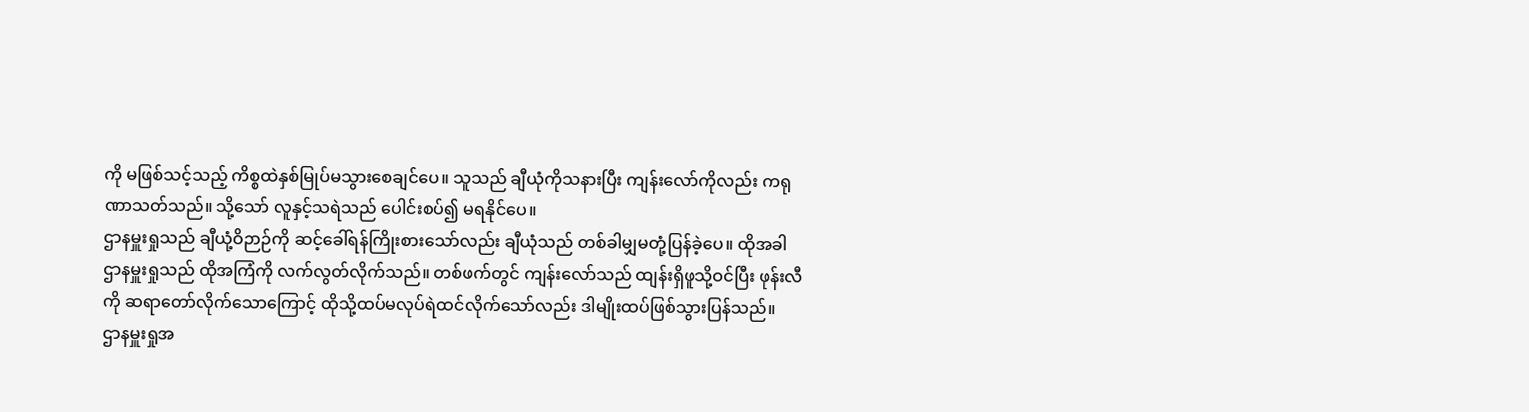ကို မဖြစ်သင့်သည့် ကိစ္စထဲနှစ်မြုပ်မသွားစေချင်ပေ။ သူသည် ချီယုံကိုသနားပြီး ကျန်းလော်ကိုလည်း ကရုဏာသတ်သည်။ သို့သော် လူနှင့်သရဲသည် ပေါင်းစပ်၍ မရနိုင်ပေ။
ဌာနမှူးရှုသည် ချီယုံ့ဝိဉာဉ်ကို ဆင့်ခေါ်ရန်ကြိုးစားသော်လည်း ချီယုံသည် တစ်ခါမျှမတုံ့ပြန်ခဲ့ပေ။ ထိုအခါ ဌာနမှူးရှုသည် ထိုအကြံကို လက်လွတ်လိုက်သည်။ တစ်ဖက်တွင် ကျန်းလော်သည် ထျန်းရှိဖူသို့ဝင်ပြီး ဖုန်းလီကို ဆရာတော်လိုက်သောကြောင့် ထိုသို့ထပ်မလုပ်ရဲထင်လိုက်သော်လည်း ဒါမျိုးထပ်ဖြစ်သွားပြန်သည်။
ဌာနမှူးရှုအ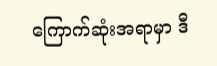ကြောက်ဆုံးအရာမှာ ဒီ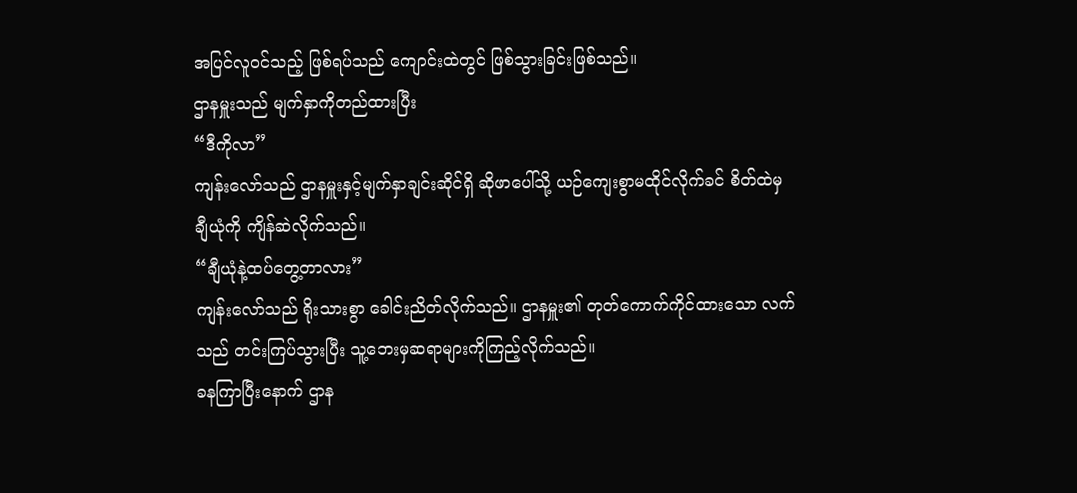အပြင်လူဝင်သည့် ဖြစ်ရပ်သည် ကျောင်းထဲတွင် ဖြစ်သွားခြင်းဖြစ်သည်။
ဌာနမှူးသည် မျက်နှာကိုတည်ထားပြီး
“ဒီကိုလာ”
ကျန်းလော်သည် ဌာနမှူးနှင့်မျက်နှာချင်းဆိုင်ရှိ ဆိုဖာပေါ်သို့ ယဉ်ကျေးစွာမထိုင်လိုက်ခင် စိတ်ထဲမှ ချီယုံကို ကျိန်ဆဲလိုက်သည်။
“ချီယုံနဲ့ထပ်တွေ့တာလား”
ကျန်းလော်သည် ရိုးသားစွာ ခေါင်းညိတ်လိုက်သည်။ ဌာနမှူး၏ တုတ်ကောက်ကိုင်ထားသော လက်သည် တင်းကြပ်သွားပြီး သူ့ဘေးမှဆရာများကိုကြည့်လိုက်သည်။
ခနကြာပြီးနောက် ဌာန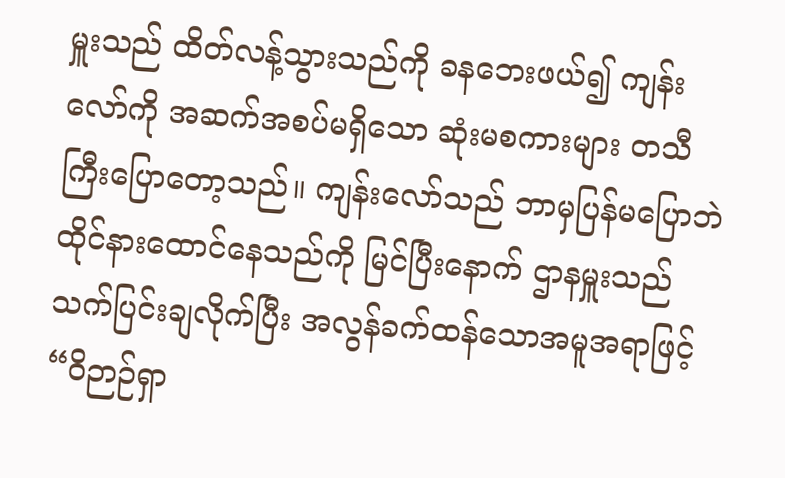မှူးသည် ထိတ်လန့်သွားသည်ကို ခနဘေးဖယ်၍ ကျန်းလော်ကို အဆက်အစပ်မရှိသော ဆုံးမစကားများ တသီကြီးပြောတော့သည်။ ကျန်းလော်သည် ဘာမှပြန်မပြောဘဲ ထိုင်နားထောင်နေသည်ကို မြင်ပြီးနောက် ဌာနမှူးသည် သက်ပြင်းချလိုက်ပြီး အလွန်ခက်ထန်သောအမူအရာဖြင့်
“ဝိဉာဉ်ရှာ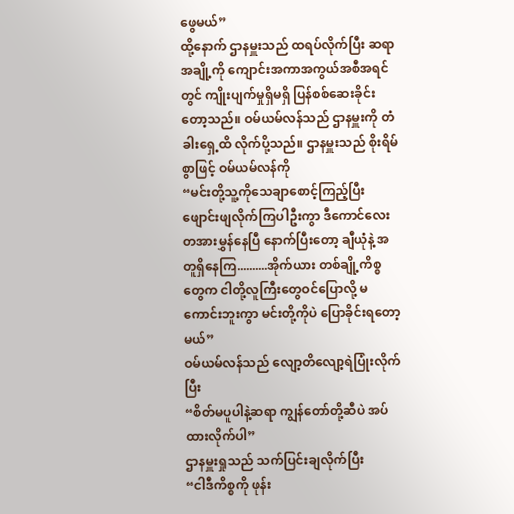ဖွေမယ်”
ထို့နောက် ဌာနမှူးသည် ထရပ်လိုက်ပြီး ဆရာအချို့ကို ကျောင်းအကာအကွယ်အစီအရင်တွင် ကျိုးပျက်မှုရှိမရှိ ပြန်စစ်ဆေးခိုင်းတော့သည်။ ဝမ်ယမ်လန်သည် ဌာနမှူးကို တံခါးရှေ့ထိ လိုက်ပို့သည်။ ဌာနမှူးသည် စိုးရိမ်စွာဖြင့် ဝမ်ယမ်လန်ကို
“မင်းတို့သူ့ကိုသေချာစောင့်ကြည့်ပြီး ဖျောင်းဖျလိုက်ကြပါဦးကွာ ဒီကောင်လေးတအားမွှန်နေပြီ နောက်ပြီးတော့ ချီယုံနဲ့ အတူရှိနေကြ..........အိုက်ယား တစ်ချို့ကိစ္စတွေက ငါတို့လူကြီးတွေဝင်ပြောလို့ မကောင်းဘူးကွာ မင်းတို့ကိုပဲ ပြောခိုင်းရတော့မယ်”
ဝမ်ယမ်လန်သည် လျော့တိလျော့ရဲပြုံးလိုက်ပြီး
“စိတ်မပူပါနဲ့ဆရာ ကျွန်တော်တို့ဆီပဲ အပ်ထားလိုက်ပါ”
ဌာနမှူးရှုသည် သက်ပြင်းချလိုက်ပြီး
“ငါဒီကိစ္စကို ဖုန်း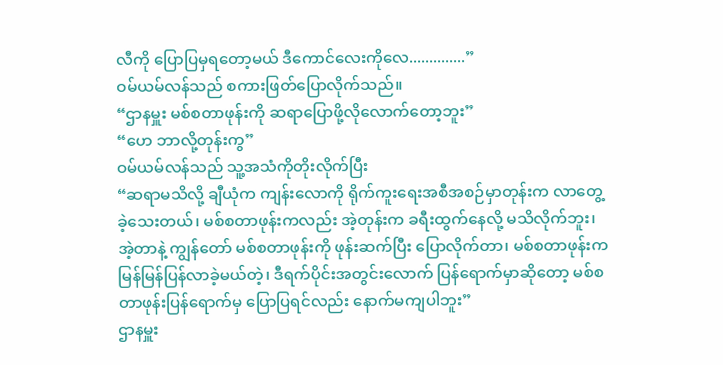လီကို ပြောပြမှရတော့မယ် ဒီကောင်လေးကိုလေ..............”
ဝမ်ယမ်လန်သည် စကားဖြတ်ပြောလိုက်သည်။
“ဌာနမှူး မစ်စတာဖုန်းကို ဆရာပြောဖို့လိုလောက်တော့ဘူး”
“ဟေ ဘာလို့တုန်းကွ”
ဝမ်ယမ်လန်သည် သူ့အသံကိုတိုးလိုက်ပြီး
“ဆရာမသိလို့ ချီယုံက ကျန်းလောကို ရိုက်ကူးရေးအစီအစဉ်မှာတုန်းက လာတွေ့ခဲ့သေးတယ်၊ မစ်စတာဖုန်းကလည်း အဲ့တုန်းက ခရီးထွက်နေလို့ မသိလိုက်ဘူး၊ အဲ့တာနဲ့ ကျွန်တော် မစ်စတာဖုန်းကို ဖုန်းဆက်ပြီး ပြောလိုက်တာ၊ မစ်စတာဖုန်းက မြန်မြန်ပြန်လာခဲ့မယ်တဲ့၊ ဒီရက်ပိုင်းအတွင်းလောက် ပြန်ရောက်မှာဆိုတော့ မစ်စတာဖုန်းပြန်ရောက်မှ ပြောပြရင်လည်း နောက်မကျပါဘူး”
ဌာနမှူး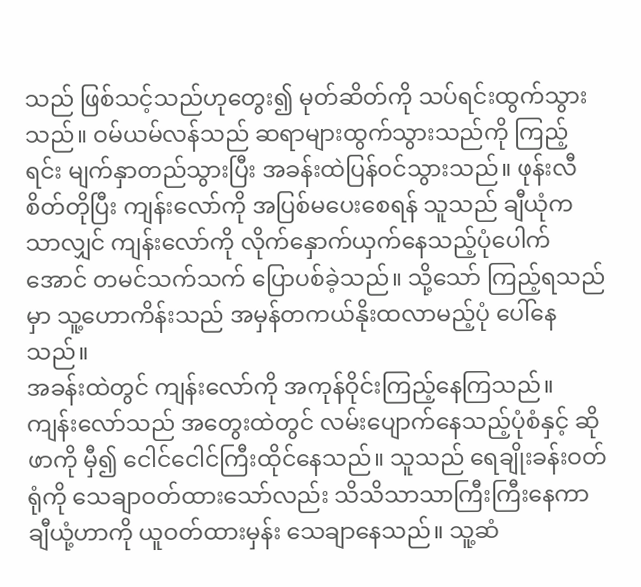သည် ဖြစ်သင့်သည်ဟုတွေး၍ မုတ်ဆိတ်ကို သပ်ရင်းထွက်သွားသည်။ ဝမ်ယမ်လန်သည် ဆရာများထွက်သွားသည်ကို ကြည့်ရင်း မျက်နှာတည်သွားပြီး အခန်းထဲပြန်ဝင်သွားသည်။ ဖုန်းလီစိတ်တိုပြီး ကျန်းလော်ကို အပြစ်မပေးစေရန် သူသည် ချီယုံကသာလျှင် ကျန်းလော်ကို လိုက်နှောက်ယှက်နေသည့်ပုံပေါက်အောင် တမင်သက်သက် ပြောပစ်ခဲ့သည်။ သို့သော် ကြည့်ရသည်မှာ သူ့ဟောကိန်းသည် အမှန်တကယ်နိုးထလာမည့်ပုံ ပေါ်နေသည်။
အခန်းထဲတွင် ကျန်းလော်ကို အကုန်ဝိုင်းကြည့်နေကြသည်။ ကျန်းလော်သည် အတွေးထဲတွင် လမ်းပျောက်နေသည့်ပုံစံနှင့် ဆိုဖာကို မှီ၍ ငေါင်ငေါင်ကြီးထိုင်နေသည်။ သူသည် ရေချိုးခန်းဝတ်ရုံကို သေချာဝတ်ထားသော်လည်း သိသိသာသာကြီးကြီးနေကာ ချီယုံ့ဟာကို ယူဝတ်ထားမှန်း သေချာနေသည်။ သူ့ဆံ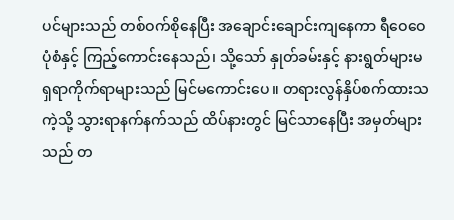ပင်များသည် တစ်ဝက်စိုနေပြီး အချောင်းချောင်းကျနေကာ ရီဝေဝေပုံစံနှင့် ကြည့်ကောင်းနေသည်၊ သို့သော် နှုတ်ခမ်းနှင့် နားရွတ်များမ ရှရာကိုက်ရာများသည် မြင်မကောင်းပေ။ တရားလွန်နှိပ်စက်ထားသကဲ့သို့ သွားရာနက်နက်သည် ထိပ်နားတွင် မြင်သာနေပြီး အမှတ်များသည် တ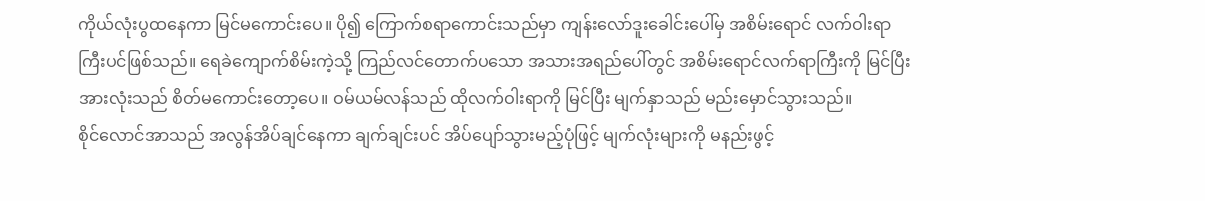ကိုယ်လုံးပွထနေကာ မြင်မကောင်းပေ။ ပို၍ ကြောက်စရာကောင်းသည်မှာ ကျန်းလော်ဒူးခေါင်းပေါ်မှ အစိမ်းရောင် လက်ဝါးရာကြီးပင်ဖြစ်သည်။ ရေခဲကျောက်စိမ်းကဲ့သို့ ကြည်လင်တောက်ပသော အသားအရည်ပေါ်တွင် အစိမ်းရောင်လက်ရာကြီးကို မြင်ပြီး အားလုံးသည် စိတ်မကောင်းတော့ပေ။ ဝမ်ယမ်လန်သည် ထိုလက်ဝါးရာကို မြင်ပြီး မျက်နှာသည် မည်းမှောင်သွားသည်။
စိုင်လောင်အာသည် အလွန်အိပ်ချင်နေကာ ချက်ချင်းပင် အိပ်ပျော်သွားမည့်ပုံဖြင့် မျက်လုံးများကို မနည်းဖွင့်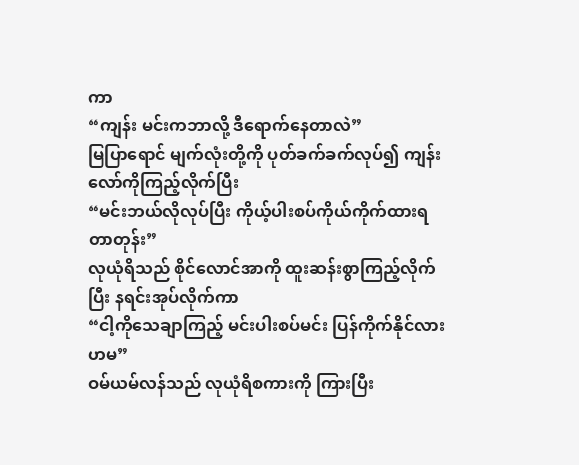ကာ
“ကျန်း မင်းကဘာလို့ ဒီရောက်နေတာလဲ”
မြပြာရောင် မျက်လုံးတို့ကို ပုတ်ခက်ခက်လုပ်၍ ကျန်းလော်ကိုကြည့်လိုက်ပြီး
“မင်းဘယ်လိုလုပ်ပြီး ကိုယ့်ပါးစပ်ကိုယ်ကိုက်ထားရတာတုန်း”
လုယုံရိသည် စိုင်လောင်အာကို ထူးဆန်းစွာကြည့်လိုက်ပြီး နရင်းအုပ်လိုက်ကာ
“ငါ့ကိုသေချာကြည့် မင်းပါးစပ်မင်း ပြန်ကိုက်နိုင်လား ဟမ”
ဝမ်ယမ်လန်သည် လုယုံရိစကားကို ကြားပြီး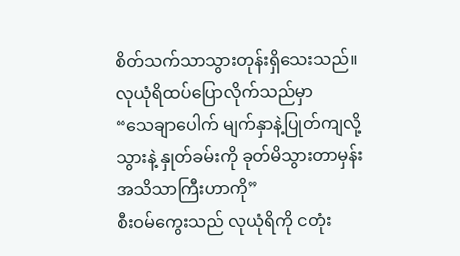စိတ်သက်သာသွားတုန်းရှိသေးသည်။ လုယုံရိထပ်ပြောလိုက်သည်မှာ
“သေချာပေါက် မျက်နှာနဲ့ပြုတ်ကျလို့ သွားနဲ့ နှုတ်ခမ်းကို ခုတ်မိသွားတာမှန်း အသိသာကြီးဟာကို”
စီးဝမ်ကွေးသည် လုယုံရိကို ငတုံး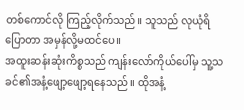တစ်ကောင်လို ကြည့်လိုက်သည်။ သူသည် လုယုံရိပြောတာ အမှန်လို့မထင်ပေ။
အထူးဆန်းဆုံးကိစ္စသည် ကျန်းလော်ကိုယ်ပေါ်မှ သူ့သခင်၏အနံ့ဖျော့ဖျော့ရနေသည်။ ထိုအနံ့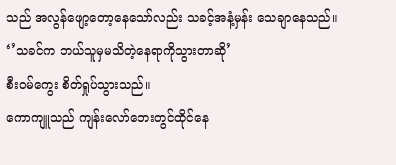သည် အလွန်ဖျော့တော့နေသော်လည်း သခင့်အနံ့မှန်း သေချာနေသည်။
‘’သခင်က ဘယ်သူမှမသိတဲ့နေရာကိုသွားတာဆို’
စီးဝမ်ကွေး စိတ်ရှုပ်သွားသည်။
ကောကျူသည် ကျန်းလော်ဘေးတွင်ထိုင်နေ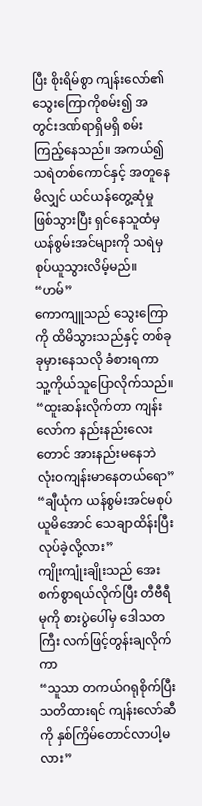ပြီး စိုးရိမ်စွာ ကျန်းလော်၏ သွေးကြောကိုစမ်း၍ အတွင်းဒဏ်ရာရှိမရှိ စမ်းကြည့်နေသည်။ အကယ်၍ သရဲတစ်ကောင်နှင့် အတူနေမိလျှင် ယင်ယန်တွေ့ဆုံမှုဖြစ်သွားပြီး ရှင်နေသူထံမှ ယန်စွမ်းအင်များကို သရဲမှစုပ်ယူသွားလိမ့်မည်။
“ဟမ်”
ကောကျူသည် သွေးကြောကို ထိမိသွားသည်နှင့် တစ်ခုခုမှားနေသလို ခံစားရကာ သူ့ကိုယ်သူပြောလိုက်သည်။
“ထူးဆန်းလိုက်တာ ကျန်းလော်က နည်းနည်းလေးတောင် အားနည်းမနေဘဲ လုံးဝကျန်းမာနေတယ်ရော”
“ချီယုံက ယန်စွမ်းအင်မစုပ်ယူမိအောင် သေချာထိန်းပြီး လုပ်ခဲ့လို့လား”
ကျိုးကျုံးချိုးသည် အေးစက်စွာရယ်လိုက်ပြီး တီဗီရီမုကို စားပွဲပေါ်မှ ဒေါသတကြီး လက်ဖြင့်တွန်းချလိုက်ကာ
“သူသာ တကယ်ဂရုစိုက်ပြီး သတိထားရင် ကျန်းလော်ဆီကို နှစ်ကြိမ်တောင်လာပါ့မလား”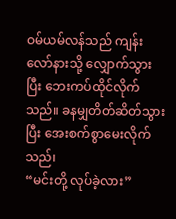ဝမ်ယမ်လန်သည် ကျန်းလော်နားသို့ လျှောက်သွားပြီး ဘေးကပ်ထိုင်လိုက်သည်။ ခနမျှတိတ်ဆိတ်သွားပြီး အေးစက်စွာမေးလိုက်သည်၊
“မင်းတို့ လုပ်ခဲ့လား”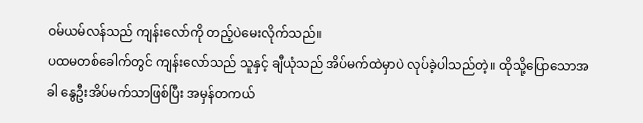ဝမ်ယမ်လန်သည် ကျန်းလော်ကို တည့်ပဲမေးလိုက်သည်။
ပထမတစ်ခေါက်တွင် ကျန်းလော်သည် သူနှင့် ချီယုံသည် အိပ်မက်ထဲမှာပဲ လုပ်ခဲ့ပါသည်တဲ့။ ထိုသို့ပြောသောအခါ နွေဦးအိပ်မက်သာဖြစ်ပြီး အမှန်တကယ်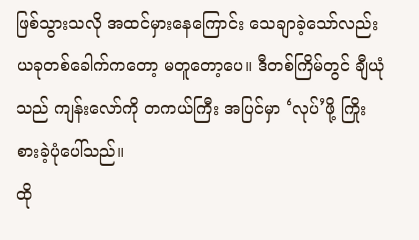ဖြစ်သွားသလို အထင်မှားနေကြောင်း သေချာခဲ့သော်လည်း ယခုတစ်ခေါက်ကတော့ မတူတော့ပေ။ ဒီတစ်ကြိမ်တွင် ချီယုံသည် ကျန်းလော်ကို တကယ်ကြီး အပြင်မှာ ‘လုပ်’ဖို့ ကြိုးစားခဲ့ပုံပေါ်သည်။
ထို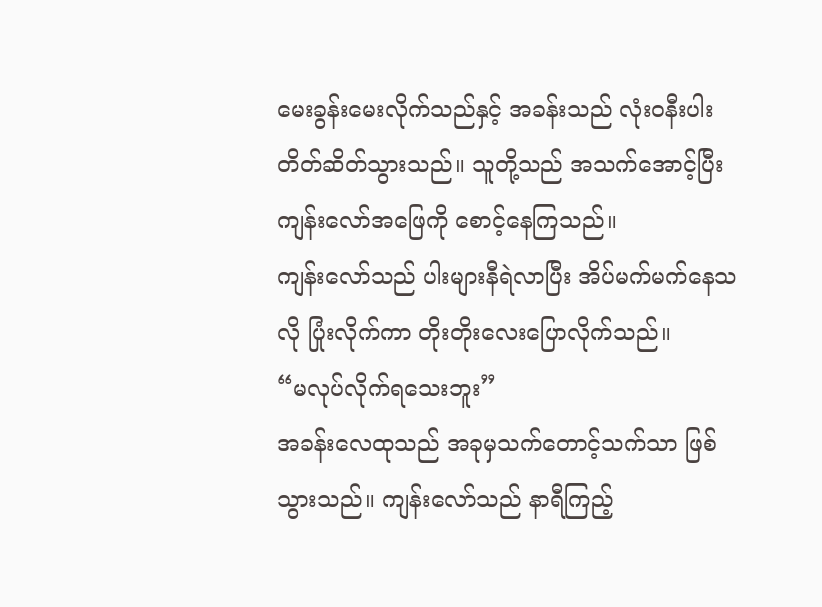မေးခွန်းမေးလိုက်သည်နှင့် အခန်းသည် လုံးဝနီးပါးတိတ်ဆိတ်သွားသည်။ သူတို့သည် အသက်အောင့်ပြီး ကျန်းလော်အဖြေကို စောင့်နေကြသည်။
ကျန်းလော်သည် ပါးများနီရဲလာပြီး အိပ်မက်မက်နေသလို ပြုံးလိုက်ကာ တိုးတိုးလေးပြောလိုက်သည်။
“မလုပ်လိုက်ရသေးဘူး”
အခန်းလေထုသည် အခုမှသက်တောင့်သက်သာ ဖြစ်သွားသည်။ ကျန်းလော်သည် နာရီကြည့်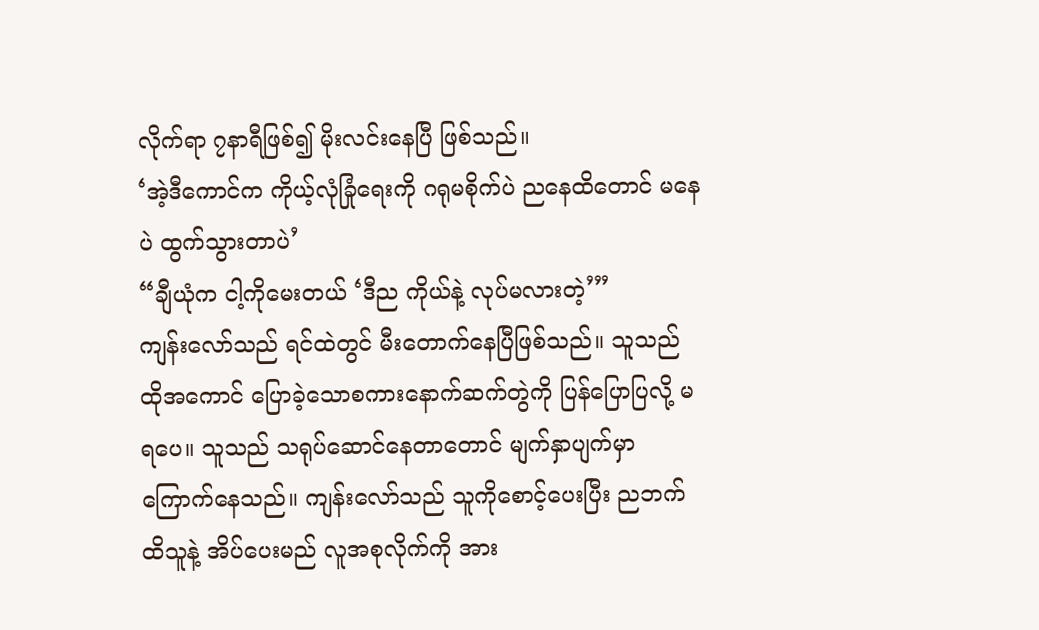လိုက်ရာ ၇နာရီဖြစ်၍ မိုးလင်းနေပြီ ဖြစ်သည်။
‘အဲ့ဒီကောင်က ကိုယ့်လုံခြုံရေးကို ဂရုမစိုက်ပဲ ညနေထိတောင် မနေပဲ ထွက်သွားတာပဲ’
“ချီယုံက ငါ့ကိုမေးတယ် ‘ဒီည ကိုယ်နဲ့ လုပ်မလားတဲ့’”
ကျန်းလော်သည် ရင်ထဲတွင် မီးတောက်နေပြီဖြစ်သည်။ သူသည် ထိုအကောင် ပြောခဲ့သောစကားနောက်ဆက်တွဲကို ပြန်ပြောပြလို့ မရပေ။ သူသည် သရုပ်ဆောင်နေတာတောင် မျက်နှာပျက်မှာ ကြောက်နေသည်။ ကျန်းလော်သည် သူကိုစောင့်ပေးပြီး ညဘက်ထိသူနဲ့ အိပ်ပေးမည် လူအစုလိုက်ကို အား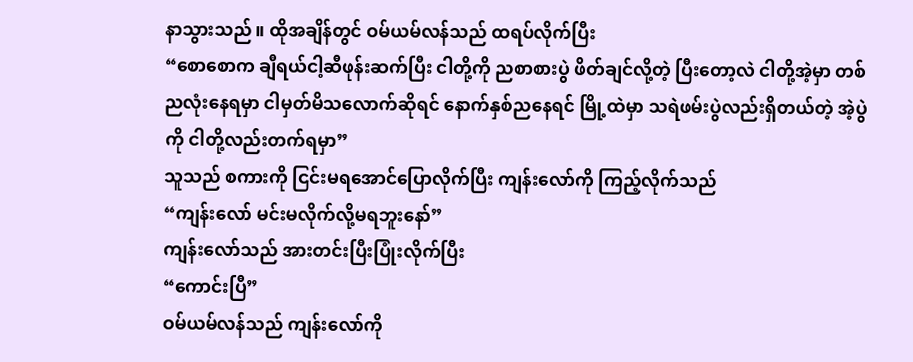နာသွားသည်။ ထိုအချိန်တွင် ဝမ်ယမ်လန်သည် ထရပ်လိုက်ပြီး
“စောစောက ချီရယ်ငါ့ဆီဖုန်းဆက်ပြီး ငါတို့ကို ညစာစားပွဲ ဖိတ်ချင်လို့တဲ့ ပြီးတော့လဲ ငါတို့အဲ့မှာ တစ်ညလုံးနေရမှာ ငါမှတ်မိသလောက်ဆိုရင် နောက်နှစ်ညနေရင် မြို့ထဲမှာ သရဲဖမ်းပွဲလည်းရှိတယ်တဲ့ အဲ့ပွဲကို ငါတို့လည်းတက်ရမှာ”
သူသည် စကားကို ငြင်းမရအောင်ပြောလိုက်ပြီး ကျန်းလော်ကို ကြည့်လိုက်သည်
“ကျန်းလော် မင်းမလိုက်လို့မရဘူးနော်”
ကျန်းလော်သည် အားတင်းပြီးပြုံးလိုက်ပြီး
“ကောင်းပြီ”
ဝမ်ယမ်လန်သည် ကျန်းလော်ကို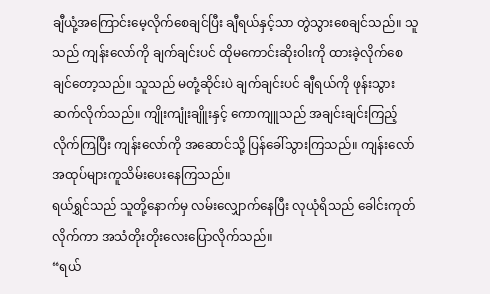ချီယုံ့အကြောင်းမေ့လိုက်စေချင်ပြီး ချီရယ်နှင့်သာ တွဲသွားစေချင်သည်။ သူသည် ကျန်းလော်ကို ချက်ချင်းပင် ထိုမကောင်းဆိုးဝါးကို ထားခဲ့လိုက်စေချင်တော့သည်။ သူသည် မတုံ့ဆိုင်းပဲ ချက်ချင်းပင် ချီရယ်ကို ဖုန်းသွားဆက်လိုက်သည်။ ကျိုးကျုံးချိူးနှင့် ကောကျူသည် အချင်းချင်းကြည့်လိုက်ကြပြီး ကျန်းလော်ကို အဆောင်သို့ ပြန်ခေါ်သွားကြသည်။ ကျန်းလော်အထုပ်များကူသိမ်းပေးနေကြသည်။
ရယ်ရွှင်သည် သူတို့နောက်မှ လမ်းလျှောက်နေပြီး လုယုံရိသည် ခေါင်းကုတ်လိုက်ကာ အသံတိုးတိုးလေးပြောလိုက်သည်။
“ရယ်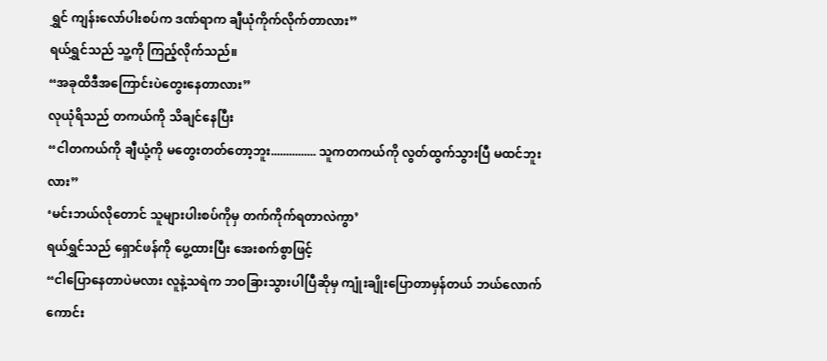ရွှင် ကျန်းလော်ပါးစပ်က ဒဏ်ရာက ချီယုံကိုက်လိုက်တာလား”
ရယ်ရွှင်သည် သူ့ကို ကြည့်လိုက်သည်။
“အခုထိဒီအကြောင်းပဲတွေးနေတာလား”
လုယုံရိသည် တကယ်ကို သိချင်နေပြီး
“ငါတကယ်ကို ချီယုံ့ကို မတွေးတတ်တော့ဘူး............... သူကတကယ်ကို လွတ်ထွက်သွားပြီ မထင်ဘူးလား”
‘မင်းဘယ်လိုတောင် သူများပါးစပ်ကိုမှ တက်ကိုက်ရတာလဲကွာ’
ရယ်ရွှင်သည် ရှောင်ဖန်ကို ပွေ့ထားပြီး အေးစက်စွာဖြင့်
“ငါပြောနေတာပဲမလား လူနဲ့သရဲက ဘဝခြားသွားပါပြီဆိုမှ ကျုံးချိုးပြောတာမှန်တယ် ဘယ်လောက်ကောင်း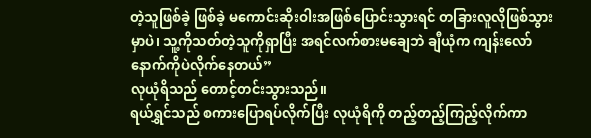တဲ့သူဖြစ်ခဲ့ ဖြစ်ခဲ့ မကောင်းဆိုးဝါးအဖြစ်ပြောင်းသွားရင် တခြားလူလိုဖြစ်သွားမှာပဲ၊ သူ့ကိုသတ်တဲ့သူကိုရှာပြီး အရင်လက်စားမချေဘဲ ချီယုံက ကျန်းလော်နောက်ကိုပဲလိုက်နေတယ်”
လုယုံရိသည် တောင့်တင်းသွားသည်။
ရယ်ရွှင်သည် စကားပြောရပ်လိုက်ပြီး လုယုံရိကို တည့်တည့်ကြည့်လိုက်ကာ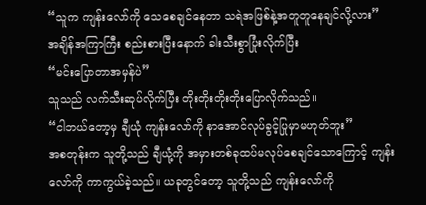“သူက ကျန်းလော်ကို သေစေချင်နေတာ သရဲအဖြစ်နဲ့အတူတူနေချင်လို့လား”
အချိန်အကြာကြီး စည်းစားပြီးနောက် ခါးသီးစွာပြုံးလိုက်ပြီး
“မင်းပြောတာအမှန်ပဲ”
သူသည် လက်သီးဆုပ်လိုက်ပြီး တိုးတိုးတိုးတိုးပြောလိုက်သည်။
“ငါဘယ်တော့မှ ချီယုံ ကျန်းလော်ကို နာအောင်လုပ်ခွင့်ပြုမှာမဟုတ်ဘူး”
အစတုန်းက သူတို့သည် ချီယုံ့ကို အမှားတစ်ခုထပ်မလုပ်စေချင်သောကြောင့် ကျန်းလော်ကို ကာကွယ်ခဲ့သည်။ ယခုတွင်တော့ သူတို့သည် ကျန်းလော်ကို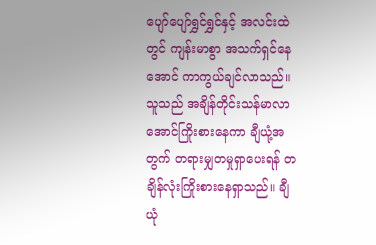ပျော်ပျော်ရွှင်ရွှင်နှင့် အလင်းထဲတွင် ကျန်းမာစွာ အသက်ရှင်နေအောင် ကာကွယ်ချင်လာသည်။
သူသည် အချိန်တိုင်းသန်မာလာအောင်ကြိုးစားနေကာ ချီယုံ့အတွက် တရားမျှတမှုရှာပေးရန် တချိန်လုံးကြိုးစားနေရှာသည်။ ချီယုံ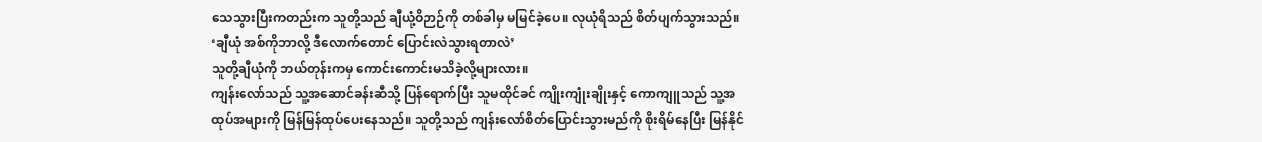သေသွားပြီးကတည်းက သူတို့သည် ချီယုံ့ဝိဉာဉ်ကို တစ်ခါမှ မမြင်ခဲ့ပေ။ လုယုံရိသည် စိတ်ပျက်သွားသည်။
‘ချီယုံ အစ်ကိုဘာလို့ ဒီလောက်တောင် ပြောင်းလဲသွားရတာလဲ’
သူတို့ချီယုံကို ဘယ်တုန်းကမှ ကောင်းကောင်းမသိခဲ့လို့များလား။
ကျန်းလော်သည် သူ့အဆောင်ခန်းဆီသို့ ပြန်ရောက်ပြီး သူမထိုင်ခင် ကျိုးကျုံးချိုးနှင့် ကောကျူသည် သူ့အထုပ်အများကို မြန်မြန်ထုပ်ပေးနေသည်။ သူတို့သည် ကျန်းလော်စိတ်ပြောင်းသွားမည်ကို စိုးရိမ်နေပြီး မြန်နိုင်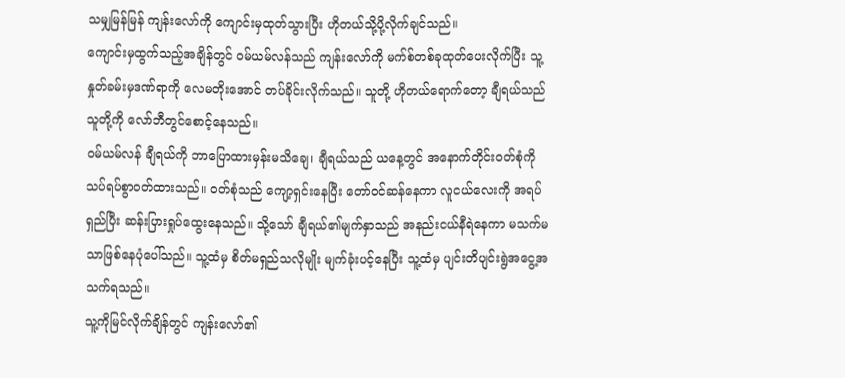သမျှမြန်မြန် ကျန်းလော်ကို ကျောင်းမှထုတ်သွားပြီး ဟိုတယ်သို့ပို့လိုက်ချင်သည်။
ကျောင်းမှထွက်သည့်အချိန်တွင် ဝမ်ယမ်လန်သည် ကျန်းလော်ကို မက်စ်တစ်ခုထုတ်ပေးလိုက်ပြီး သူ့နှုတ်ခမ်းမှဒဏ်ရာကို လေမတိုးအောင် တပ်ခိုင်းလိုက်သည်။ သူတို့ ဟိုတယ်ရောက်တော့ ချီရယ်သည် သူတို့ကို လော်ဘီတွင်စောင့်နေသည်။
ဝမ်ယမ်လန် ချီရယ်ကို ဘာပြောထားမှန်းမသိချေ၊ ချီရယ်သည် ယနေ့တွင် အနောက်တိုင်းဝတ်စုံကို သပ်ရပ်စွာဝတ်ထားသည်။ ဝတ်စုံသည် ကျော့ရှင်းနေပြီး တော်ဝင်ဆန်နေကာ လူငယ်လေးကို အရပ်ရှည်ပြီး ဆန်းပြားရှုပ်ထွေးနေသည်။ သို့သော် ချီရယ်၏မျက်နှာသည် အနည်းငယ်နီရဲနေကာ မသက်မသာဖြစ်နေပုံပေါ်သည်။ သူ့ထံမှ စိတ်မရှည်သလိုမျိုး မျက်ခုံးပင့်နေပြီး သူ့ထံမှ ပျင်းတိပျင်းရွဲအငွေ့အသက်ရသည်။
သူ့ကိုမြင်လိုက်ချိန်တွင် ကျန်းလော်၏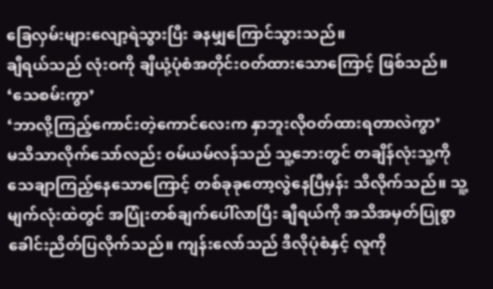ခြေလှမ်းများလျော့ရဲသွားပြီး ခနမျှကြောင်သွားသည်။
ချီရယ်သည် လုံးဝကို ချီယုံ့ပုံစံအတိုင်းဝတ်ထားသောကြောင့် ဖြစ်သည်။
‘သေစမ်းကွာ’
‘ဘာလို့ကြည့်ကောင်းတဲ့ကောင်လေးက နှာဘူးလိုဝတ်ထားရတာလဲကွာ’
မသိသာလိုက်သော်လည်း ဝမ်ယမ်လန်သည် သူ့ဘေးတွင် တချိန်လုံးသူ့ကိုသေချာကြည့်နေသောကြောင့် တစ်ခုခုတော့လွဲနေပြီမှန်း သိလိုက်သည်။ သူ့မျက်လုံးထဲတွင် အပြုံးတစ်ချက်ပေါ်လာပြီး ချီရယ်ကို အသိအမှတ်ပြုစွာ ခေါင်းညိတ်ပြလိုက်သည်။ ကျန်းလော်သည် ဒီလိုပုံစံနှင့် လူကို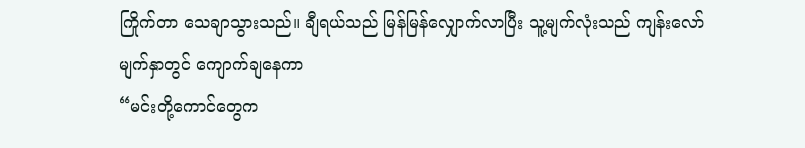ကြိုက်တာ သေချာသွားသည်။ ချီရယ်သည် မြန်မြန်လျှောက်လာပြီး သူ့မျက်လုံးသည် ကျန်းလော်မျက်နှာတွင် ကျောက်ချနေကာ
“မင်းတို့ကောင်တွေက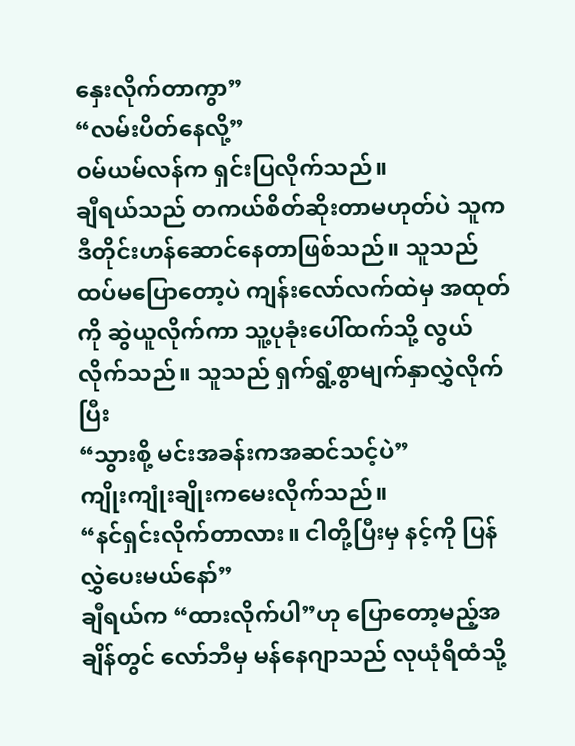နှေးလိုက်တာကွာ”
“လမ်းပိတ်နေလို့”
ဝမ်ယမ်လန်က ရှင်းပြလိုက်သည်။
ချီရယ်သည် တကယ်စိတ်ဆိုးတာမဟုတ်ပဲ သူကဒီတိုင်းဟန်ဆောင်နေတာဖြစ်သည်။ သူသည် ထပ်မပြောတော့ပဲ ကျန်းလော်လက်ထဲမှ အထုတ်ကို ဆွဲယူလိုက်ကာ သူ့ပုခုံးပေါ်ထက်သို့ လွယ်လိုက်သည်။ သူသည် ရှက်ရွံ့စွာမျက်နှာလွှဲလိုက်ပြီး
“သွားစို့ မင်းအခန်းကအဆင်သင့်ပဲ”
ကျိုးကျုံးချိုးကမေးလိုက်သည်။
“နင်ရှင်းလိုက်တာလား။ ငါတို့ပြီးမှ နင့်ကို ပြန်လွှဲပေးမယ်နော်”
ချီရယ်က “ထားလိုက်ပါ”ဟု ပြောတော့မည့်အချိန်တွင် လော်ဘီမှ မန်နေဂျာသည် လုယုံရိထံသို့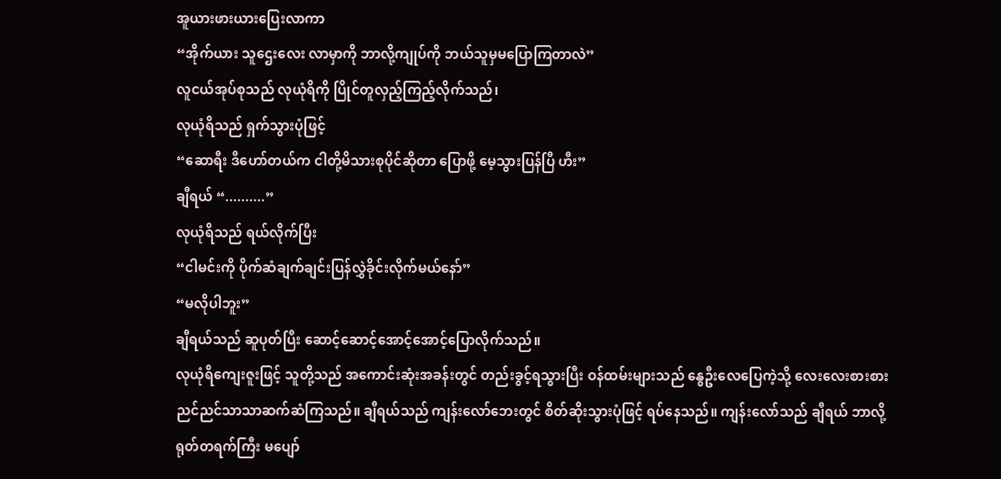အူယားဖားယားပြေးလာကာ
“အိုက်ယား သူဌေးလေး လာမှာကို ဘာလို့ကျုပ်ကို ဘယ်သူမှမပြောကြတာလဲ”
လူငယ်အုပ်စုသည် လုယုံရိကို ပြိုင်တူလှည့်ကြည့်လိုက်သည်၊
လုယုံရိသည် ရှက်သွားပုံဖြင့်
“ဆောရီး ဒီဟော်တယ်က ငါတို့မိသားစုပိုင်ဆိုတာ ပြောဖို့ မေ့သွားပြန်ပြီ ဟီး”
ချီရယ် “..........”
လုယုံရိသည် ရယ်လိုက်ပြီး
“ငါမင်းကို ပိုက်ဆံချက်ချင်းပြန်လွှဲခိုင်းလိုက်မယ်နော်”
“မလိုပါဘူး”
ချီရယ်သည် ဆူပုတ်ပြီး ဆောင့်ဆောင့်အောင့်အောင့်ပြောလိုက်သည်။
လုယုံရိကျေးဇူးဖြင့် သူတို့သည် အကောင်းဆုံးအခန်းတွင် တည်းခွင့်ရသွားပြီး ဝန်ထမ်းများသည် နွေဦးလေပြေကဲ့သို့ လေးလေးစားစား ညင်ညင်သာသာဆက်ဆံကြသည်။ ချီရယ်သည် ကျန်းလော်ဘေးတွင် စိတ်ဆိုးသွားပုံဖြင့် ရပ်နေသည်။ ကျန်းလော်သည် ချီရယ် ဘာလို့ရုတ်တရက်ကြီး မပျော်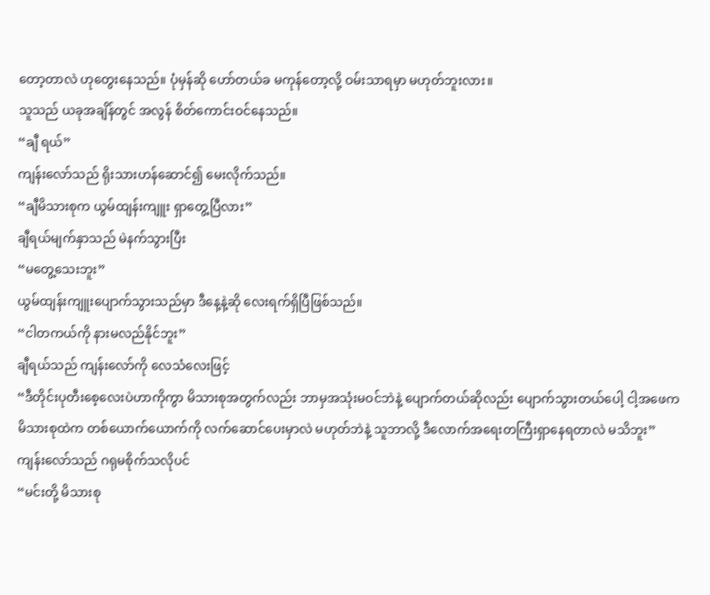တော့တာလဲ ဟုတွေးနေသည်။ ပုံမှန်ဆို ဟော်တယ်ခ မကုန်တော့လို့ ဝမ်းသာရမှာ မဟုတ်ဘူးလား။
သူသည် ယခုအချိန်တွင် အလွန် စိတ်ကောင်းဝင်နေသည်။
“ချီ ရယ်”
ကျန်းလော်သည် ရိုးသားဟန်ဆောင်၍ မေးလိုက်သည်။
“ချီမိသားစုက ယွမ်ထျန်းကျူး ရှာတွေ့ပြီလား”
ချီရယ်မျက်နှာသည် မဲနက်သွားပြီး
“မတွေ့သေးဘူး”
ယွမ်ထျန်းကျူးပျောက်သွားသည်မှာ ဒီနေ့နဲ့ဆို လေးရက်ရှိပြီဖြစ်သည်။
“ငါတကယ်ကို နားမလည်နိုင်ဘူး”
ချီရယ်သည် ကျန်းလော်ကို လေသံလေးဖြင့်
“ဒီတိုင်းပုတီးစေ့လေးပဲဟာကိုကွာ မိသားစုအတွက်လည်း ဘာမှအသုံးမဝင်ဘဲနဲ့ ပျောက်တယ်ဆိုလည်း ပျောက်သွားတယ်ပေါ့ ငါ့အဖေက မိသားစုထဲက တစ်ယောက်ယောက်ကို လက်ဆောင်ပေးမှာလဲ မဟုတ်ဘဲနဲ့ သူဘာလို့ ဒီလောက်အရေးတကြီးရှာနေရတာလဲ မသိဘူး”
ကျန်းလော်သည် ဂရုမစိုက်သလိုပင်
“မင်းတို့ မိသားစု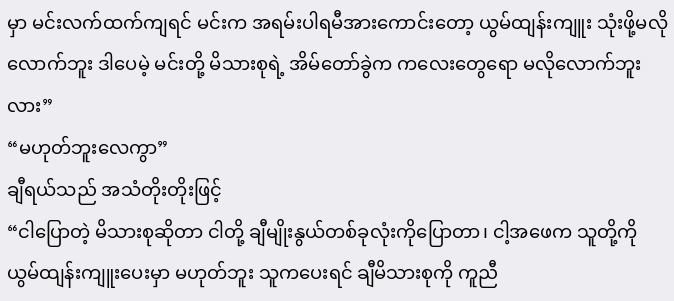မှာ မင်းလက်ထက်ကျရင် မင်းက အရမ်းပါရမီအားကောင်းတော့ ယွမ်ထျန်းကျူး သုံးဖို့မလိုလောက်ဘူး ဒါပေမဲ့ မင်းတို့ မိသားစုရဲ့ အိမ်တော်ခွဲက ကလေးတွေရော မလိုလောက်ဘူးလား”
“မဟုတ်ဘူးလေကွာ”
ချီရယ်သည် အသံတိုးတိုးဖြင့်
“ငါပြောတဲ့ မိသားစုဆိုတာ ငါတို့ ချီမျိုးနွယ်တစ်ခုလုံးကိုပြောတာ၊ ငါ့အဖေက သူတို့ကို ယွမ်ထျန်းကျူးပေးမှာ မဟုတ်ဘူး သူကပေးရင် ချီမိသားစုကို ကူညီ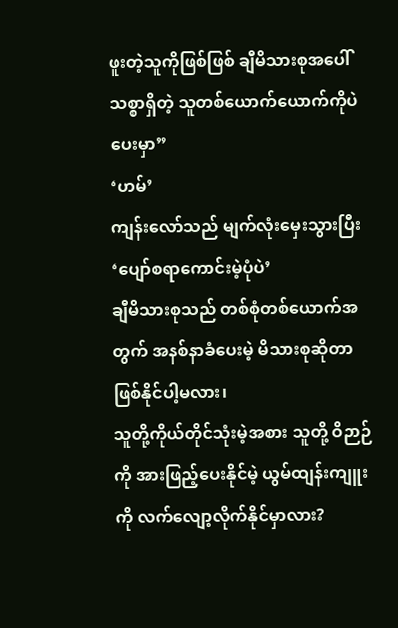ဖူးတဲ့သူကိုဖြစ်ဖြစ် ချီမိသားစုအပေါ်သစ္စာရှိတဲ့ သူတစ်ယောက်ယောက်ကိုပဲ ပေးမှာ”
‘ဟမ်’
ကျန်းလော်သည် မျက်လုံးမှေးသွားပြီး
‘ပျော်စရာကောင်းမဲ့ပုံပဲ’
ချီမိသားစုသည် တစ်စုံတစ်ယောက်အတွက် အနစ်နာခံပေးမဲ့ မိသားစုဆိုတာ ဖြစ်နိုင်ပါ့မလား၊
သူတို့ကိုယ်တိုင်သုံးမဲ့အစား သူတို့ ဝိဉာဉ်ကို အားဖြည့်ပေးနိုင်မဲ့ ယွမ်ထျန်းကျူးကို လက်လျော့လိုက်နိုင်မှာလား?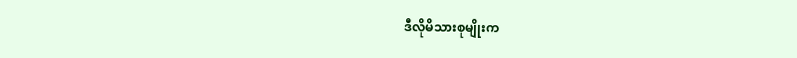ဒီလိုမိသားစုမျိုးက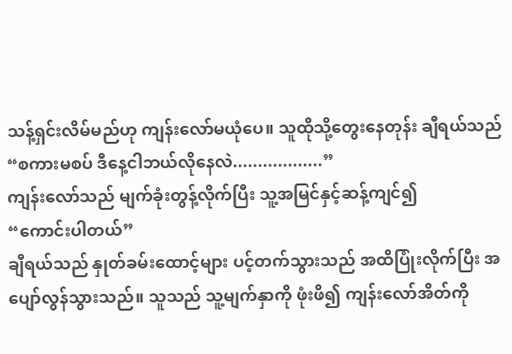သန့်ရှင်းလိမ်မည်ဟု ကျန်းလော်မယုံပေ။ သူထိုသို့တွေးနေတုန်း ချီရယ်သည်
“စကားမစပ် ဒီနေ့ငါဘယ်လိုနေလဲ..................”
ကျန်းလော်သည် မျက်ခုံးတွန့်လိုက်ပြီး သူ့အမြင်နှင့်ဆန့်ကျင်၍
“ကောင်းပါတယ်”
ချီရယ်သည် နှုတ်ခမ်းထောင့်များ ပင့်တက်သွားသည် အထိပြုံးလိုက်ပြီး အပျော်လွန်သွားသည်။ သူသည် သူ့မျက်နှာကို ဖုံးဖိ၍ ကျန်းလော်အိတ်ကို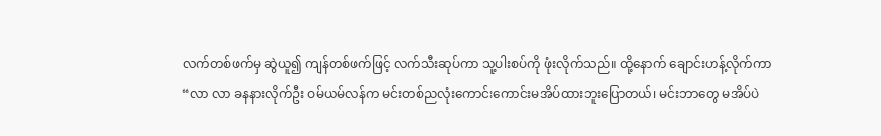လက်တစ်ဖက်မှ ဆွဲယူ၍ ကျန်တစ်ဖက်ဖြင့် လက်သီးဆုပ်ကာ သူ့ပါးစပ်ကို ဖုံးလိုက်သည်။ ထို့နောက် ချောင်းဟန့်လိုက်ကာ
“လာ လာ ခနနားလိုက်ဦး ဝမ်ယမ်လန်က မင်းတစ်ညလုံးကောင်းကောင်းမအိပ်ထားဘူးပြောတယ်၊ မင်းဘာတွေ မအိပ်ပဲ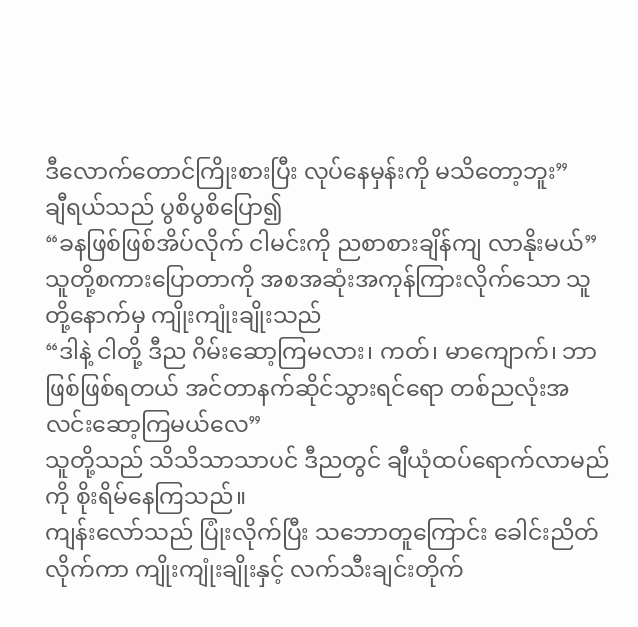ဒီလောက်တောင်ကြိုးစားပြီး လုပ်နေမှန်းကို မသိတော့ဘူး”
ချီရယ်သည် ပွစိပွစိပြော၍
“ခနဖြစ်ဖြစ်အိပ်လိုက် ငါမင်းကို ညစာစားချိန်ကျ လာနိုးမယ်”
သူတို့စကားပြောတာကို အစအဆုံးအကုန်ကြားလိုက်သော သူတို့နောက်မှ ကျိုးကျုံးချိုးသည်
“ဒါနဲ့ ငါတို့ ဒီည ဂိမ်းဆော့ကြမလား၊ ကတ်၊ မာကျောက်၊ ဘာဖြစ်ဖြစ်ရတယ် အင်တာနက်ဆိုင်သွားရင်ရော တစ်ညလုံးအလင်းဆော့ကြမယ်လေ”
သူတို့သည် သိသိသာသာပင် ဒီညတွင် ချီယုံထပ်ရောက်လာမည်ကို စိုးရိမ်နေကြသည်။
ကျန်းလော်သည် ပြုံးလိုက်ပြီး သဘောတူကြောင်း ခေါင်းညိတ်လိုက်ကာ ကျိုးကျုံးချိုးနှင့် လက်သီးချင်းတိုက်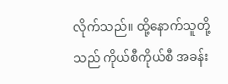လိုက်သည်။ ထို့နောက်သူတို့သည် ကိုယ်စီကိုယ်စီ အခန်း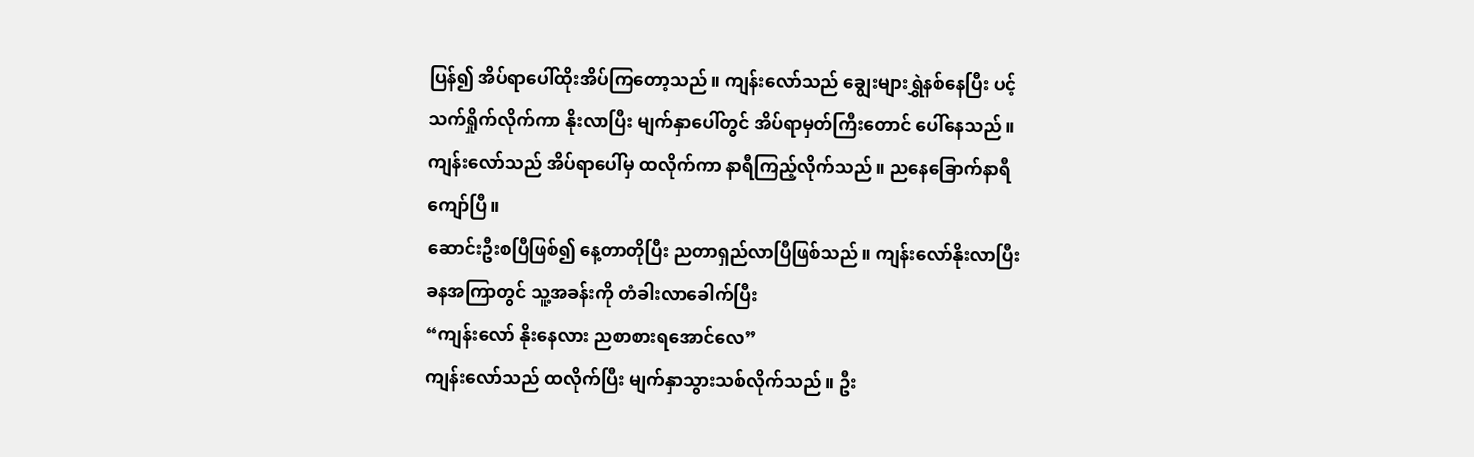ပြန်၍ အိပ်ရာပေါ်ထိုးအိပ်ကြတော့သည်။ ကျန်းလော်သည် ချွေးများရွှဲနစ်နေပြီး ပင့်သက်ရှိုက်လိုက်ကာ နိုးလာပြီး မျက်နှာပေါ်တွင် အိပ်ရာမှတ်ကြီးတောင် ပေါ်နေသည်။ ကျန်းလော်သည် အိပ်ရာပေါ်မှ ထလိုက်ကာ နာရီကြည့်လိုက်သည်။ ညနေခြောက်နာရီကျော်ပြီ။
ဆောင်းဦးစပြီဖြစ်၍ နေ့တာတိုပြီး ညတာရှည်လာပြီဖြစ်သည်။ ကျန်းလော်နိုးလာပြီး ခနအကြာတွင် သူ့အခန်းကို တံခါးလာခေါက်ပြီး
“ကျန်းလော် နိုးနေလား ညစာစားရအောင်လေ”
ကျန်းလော်သည် ထလိုက်ပြီး မျက်နှာသွားသစ်လိုက်သည်။ ဦး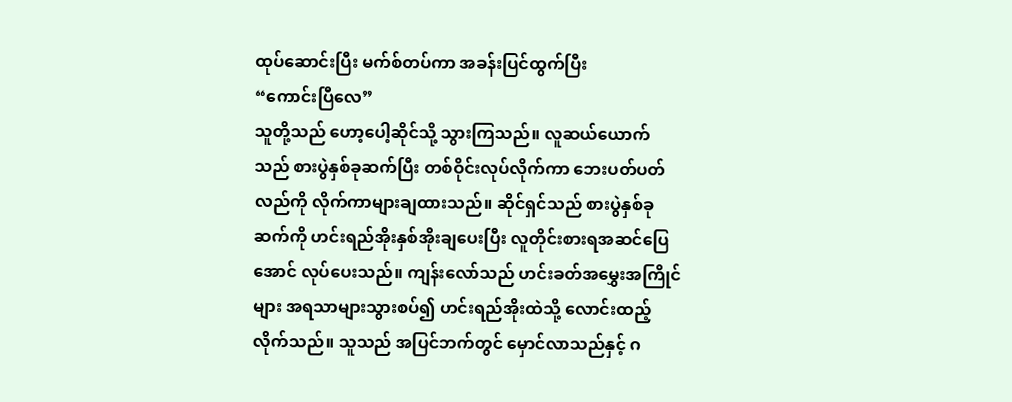ထုပ်ဆောင်းပြီး မက်စ်တပ်ကာ အခန်းပြင်ထွက်ပြီး
“ကောင်းပြီလေ”
သူတို့သည် ဟော့ပေါ့ဆိုင်သို့ သွားကြသည်။ လူဆယ်ယောက်သည် စားပွဲနှစ်ခုဆက်ပြီး တစ်ဝိုင်းလုပ်လိုက်ကာ ဘေးပတ်ပတ်လည်ကို လိုက်ကာများချထားသည်။ ဆိုင်ရှင်သည် စားပွဲနှစ်ခုဆက်ကို ဟင်းရည်အိုးနှစ်အိုးချပေးပြီး လူတိုင်းစားရအဆင်ပြေအောင် လုပ်ပေးသည်။ ကျန်းလော်သည် ဟင်းခတ်အမွှေးအကြိုင်များ အရသာများသွားစပ်၍ ဟင်းရည်အိုးထဲသို့ လောင်းထည့်လိုက်သည်။ သူသည် အပြင်ဘက်တွင် မှောင်လာသည်နှင့် ဂ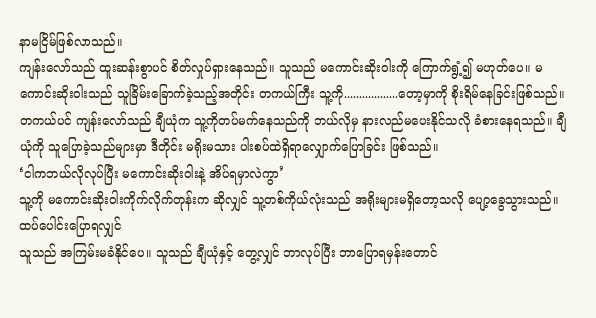နာမငြိမ်ဖြစ်လာသည်။
ကျန်းလော်သည် ထူးဆန်းစွာပင် စိတ်လှုပ်ရှားနေသည်။ သူသည် မကောင်းဆိုးဝါးကို ကြောက်ရွံ့၍ မဟုတ်ပေ။ မကောင်းဆိုးဝါးသည် သူခြိမ်းခြောက်ခဲ့သည့်အတိုင်း တကယ်ကြီး သူ့ကို..................တော့မှာကို စိုးရိမ်နေခြင်းဖြစ်သည်။ တကယ်ပင် ကျန်းလော်သည် ချီယုံက သူ့ကိုတပ်မက်နေသည်ကို ဘယ်လိုမှ နားလည်မပေးနိုင်သလို ခံစားနေရသည်။ ချီယုံကို သူပြောခဲ့သည်များမှာ ဒီတိုင်း မရိုးမသား ပါးစပ်ထဲရှိရာလျှောက်ပြောခြင်း ဖြစ်သည်။
‘ငါကဘယ်လိုလုပ်ပြီး မကောင်းဆိုးဝါးနဲ့ အိပ်ရမှာလဲကွာ’
သူ့ကို မကောင်းဆိုးဝါးကိုက်လိုက်တုန်းက ဆိုလျှင် သူ့တစ်ကိုယ်လုံးသည် အရိုးများမရှိတော့သလို ပျော့ခွေသွားသည်။
ထပ်ပေါင်းပြောရလျှင်
သူသည် အကြမ်းမခံနိုင်ပေ။ သူသည် ချီယုံနှင့် တွေ့လျှင် ဘာလုပ်ပြီး ဘာပြောရမှန်းတောင်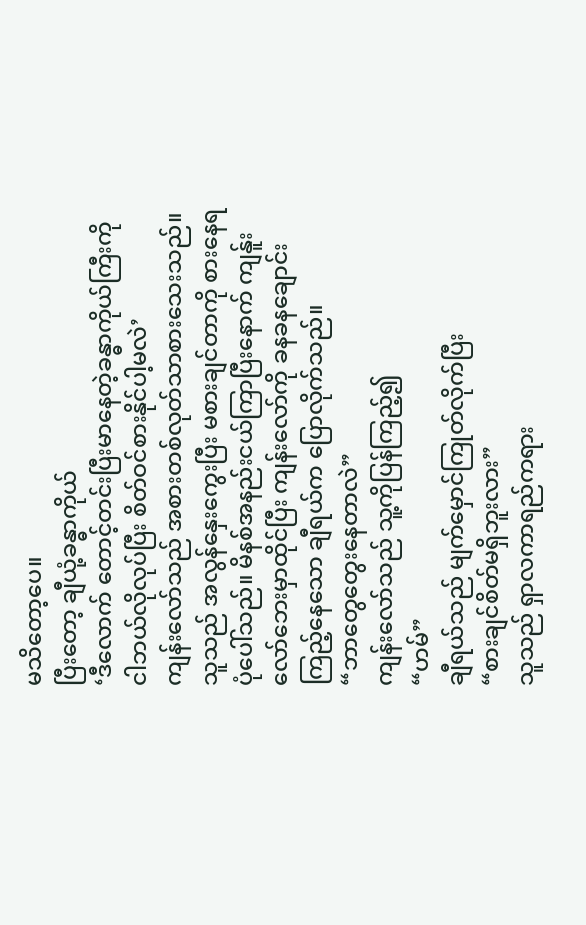မသိတော့ပေ။
ပြီးတော့ ချီယုံ့ခန္ဓာကိုယ်
‘ဒီလောက် တောင့်တင်းပြီးမာနေတဲ့ခန္ဓာကိုယ်ကြီးကို ငါဘယ်လိုလုပ်ပြီး စိတ်ဝင်စားနိုင်ပါ့မလဲ’
ကျန်းလော်သည် အစားတစ်လုတ်သာစားသေးသည်။ သူသည် အလွန်နှေးကွေးပြီး မစားချင်တာကို စားနေရပုံပေါ်သည်။ မိနစ်အနည်းငယ်ကြာပြီးနောက် ကျန်ူးလော်ဘေးမှာထိုင်ပြီး ကျန်းလော်ကို ခနခနချောင်းကြည့်နေသော ချီရယ်က ပြောလိုက်သည်။
“ဘာတွေတွေးနေတာလဲ”
ကျန်းလော်သည် သူ့ကိုပြန်ကြည့်၍
“ဟမ်”
ချီရယ်သည် မျက်မှောင်ကြုတ်လိုက်ပြီး
“စားချင်စိတ်မရှိဘူးလား”
သူသည် ရှာလကာရည်ကရား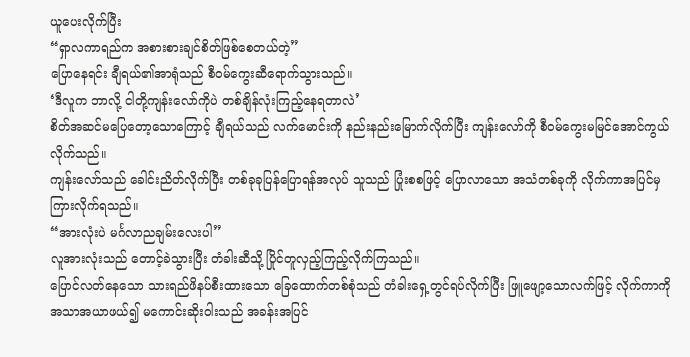ယူပေးလိုက်ပြီး
“ရှာလကာရည်က အစားစားချင်စိတ်ဖြစ်စေတယ်တဲ့”
ပြောနေရင်း ချီရယ်၏အာရုံသည် စီဝမ်ကွေးဆီရောက်သွားသည်။
‘ဒီလူက ဘာလို့ ငါတို့ကျန်းလော်ကိုပဲ တစ်ချိန်လုံးကြည့်နေရတာလဲ’
စိတ်အဆင်မပြေတော့သောကြောင့် ချီရယ်သည် လက်မောင်းကို နည်းနည်းမြောက်လိုက်ပြီး ကျန်းလော်ကို စီဝမ်ကွေးမမြင်အောင်ကွယ်လိုက်သည်။
ကျန်းလော်သည် ခေါင်းညိတ်လိုက်ပြီး တစ်ခုခုပြန်ပြောရန်အလုပ် သူသည် ပြုံးစစဖြင့် ပြောလာသော အသံတစ်ခုကို လိုက်ကာအပြင်မှကြားလိုက်ရသည်။
“အားလုံးပဲ မင်္ဂလာညချမ်းလေးပါ”
လူအားလုံးသည် တောင့်ခဲသွားပြီး တံခါးဆီသို့ ပြိုင်တူလှည့်ကြည့်လိုက်ကြသည်။
ပြောင်လတ်နေသော သားရည်ဖိနပ်စီးထားသော ခြေထောက်တစ်စုံသည် တံခါးရှေ့တွင်ရပ်လိုက်ပြီး ဖြူဖျော့သောလက်ဖြင့် လိုက်ကာကိုအသာအယာဖယ်၍ မကောင်းဆိုးဝါးသည် အခန်းအပြင်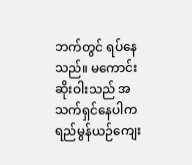ဘက်တွင် ရပ်နေသည်။ မကောင်းဆိုးဝါးသည် အသက်ရှင်နေပါက ရည်မွန်ယဉ်ကျေး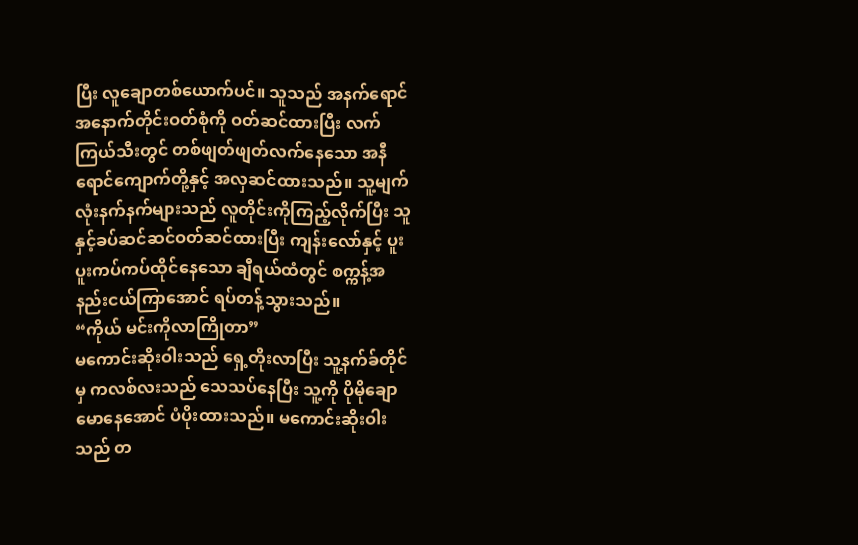ပြီး လူချောတစ်ယောက်ပင်။ သူသည် အနက်ရောင် အနောက်တိုင်းဝတ်စုံကို ဝတ်ဆင်ထားပြီး လက်ကြယ်သီးတွင် တစ်ဖျတ်ဖျတ်လက်နေသော အနီရောင်ကျောက်တို့နှင့် အလှဆင်ထားသည်။ သူ့မျက်လုံးနက်နက်များသည် လူတိုင်းကိုကြည့်လိုက်ပြီး သူနှင့်ခပ်ဆင်ဆင်ဝတ်ဆင်ထားပြီး ကျန်းလော်နှင့် ပူးပူးကပ်ကပ်ထိုင်နေသော ချီရယ်ထံတွင် စက္ကန့်အနည်းငယ်ကြာအောင် ရပ်တန့်သွားသည်။
“ကိုယ် မင်းကိုလာကြိုတာ”
မကောင်းဆိုးဝါးသည် ရှေ့တိုးလာပြီး သူ့နက်ခ်တိုင်မှ ကလစ်လးသည် သေသပ်နေပြီး သူ့ကို ပိုမိုချောမောနေအောင် ပံပိုးထားသည်။ မကောင်းဆိုးဝါးသည် တ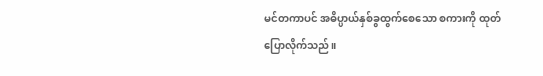မင်တကာပင် အဓိပ္ပာယ်နှစ်ခွထွက်စေသော စကားကို ထုတ်ပြောလိုက်သည်။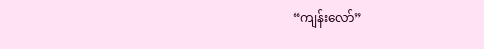“ကျန်းလော်”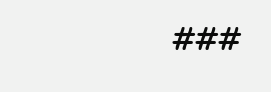###